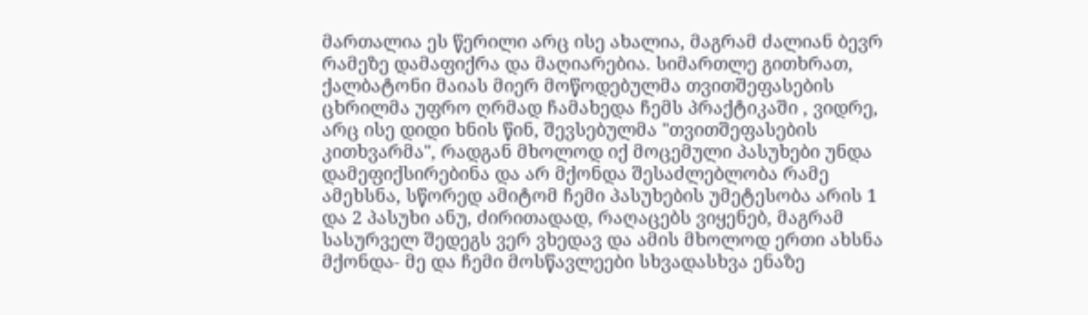მართალია ეს წერილი არც ისე ახალია, მაგრამ ძალიან ბევრ რამეზე დამაფიქრა და მაღიარებია. სიმართლე გითხრათ, ქალბატონი მაიას მიერ მოწოდებულმა თვითშეფასების ცხრილმა უფრო ღრმად ჩამახედა ჩემს პრაქტიკაში , ვიდრე, არც ისე დიდი ხნის წინ, შევსებულმა "თვითშეფასების კითხვარმა", რადგან მხოლოდ იქ მოცემული პასუხები უნდა დამეფიქსირებინა და არ მქონდა შესაძლებლობა რამე ამეხსნა, სწორედ ამიტომ ჩემი პასუხების უმეტესობა არის 1 და 2 პასუხი ანუ, ძირითადად, რაღაცებს ვიყენებ, მაგრამ სასურველ შედეგს ვერ ვხედავ და ამის მხოლოდ ერთი ახსნა მქონდა- მე და ჩემი მოსწავლეები სხვადასხვა ენაზე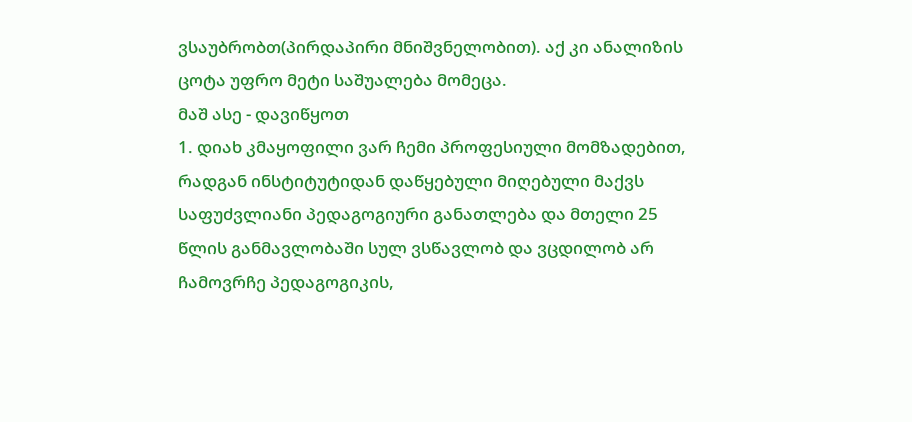ვსაუბრობთ(პირდაპირი მნიშვნელობით). აქ კი ანალიზის ცოტა უფრო მეტი საშუალება მომეცა.
მაშ ასე - დავიწყოთ
1. დიახ კმაყოფილი ვარ ჩემი პროფესიული მომზადებით, რადგან ინსტიტუტიდან დაწყებული მიღებული მაქვს საფუძვლიანი პედაგოგიური განათლება და მთელი 25 წლის განმავლობაში სულ ვსწავლობ და ვცდილობ არ ჩამოვრჩე პედაგოგიკის,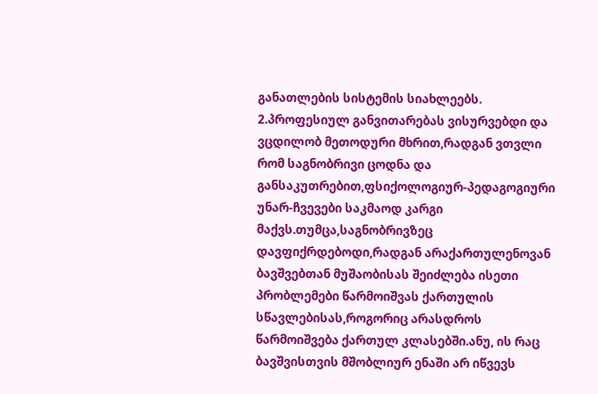განათლების სისტემის სიახლეებს.
2.პროფესიულ განვითარებას ვისურვებდი და ვცდილობ მეთოდური მხრით,რადგან ვთვლი რომ საგნობრივი ცოდნა და განსაკუთრებით,ფსიქოლოგიურ-პედაგოგიური უნარ-ჩვევები საკმაოდ კარგი მაქვს.თუმცა,საგნობრივზეც დავფიქრდებოდი,რადგან არაქართულენოვან ბავშვებთან მუშაობისას შეიძლება ისეთი პრობლემები წარმოიშვას ქართულის სწავლებისას,როგორიც არასდროს წარმოიშვება ქართულ კლასებში.ანუ, ის რაც ბავშვისთვის მშობლიურ ენაში არ იწვევს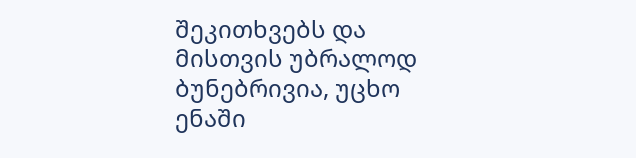შეკითხვებს და მისთვის უბრალოდ ბუნებრივია, უცხო ენაში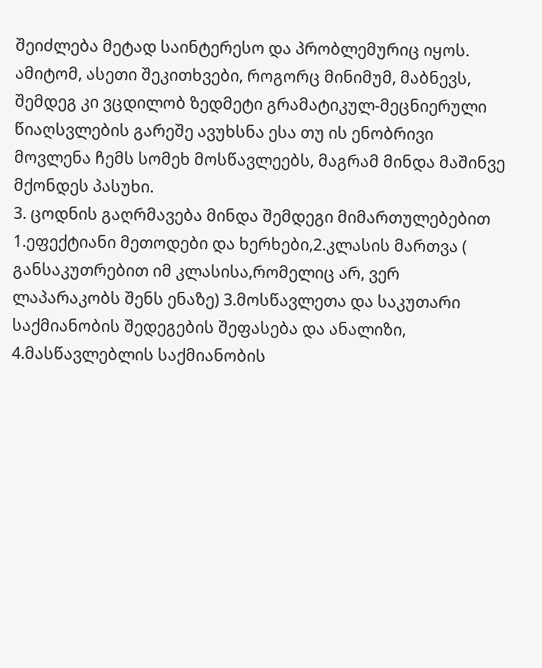შეიძლება მეტად საინტერესო და პრობლემურიც იყოს. ამიტომ, ასეთი შეკითხვები, როგორც მინიმუმ, მაბნევს, შემდეგ კი ვცდილობ ზედმეტი გრამატიკულ-მეცნიერული წიაღსვლების გარეშე ავუხსნა ესა თუ ის ენობრივი მოვლენა ჩემს სომეხ მოსწავლეებს, მაგრამ მინდა მაშინვე მქონდეს პასუხი.
3. ცოდნის გაღრმავება მინდა შემდეგი მიმართულებებით 1.ეფექტიანი მეთოდები და ხერხები,2.კლასის მართვა ( განსაკუთრებით იმ კლასისა,რომელიც არ, ვერ ლაპარაკობს შენს ენაზე) 3.მოსწავლეთა და საკუთარი საქმიანობის შედეგების შეფასება და ანალიზი, 4.მასწავლებლის საქმიანობის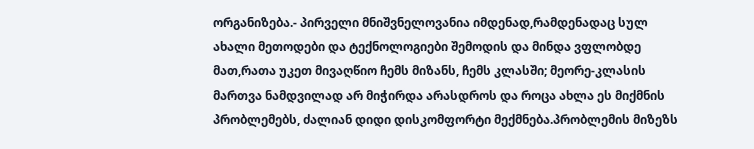ორგანიზება.- პირველი მნიშვნელოვანია იმდენად,რამდენადაც სულ ახალი მეთოდები და ტექნოლოგიები შემოდის და მინდა ვფლობდე მათ,რათა უკეთ მივაღწიო ჩემს მიზანს, ჩემს კლასში; მეორე-კლასის მართვა ნამდვილად არ მიჭირდა არასდროს და როცა ახლა ეს მიქმნის პრობლემებს, ძალიან დიდი დისკომფორტი მექმნება.პრობლემის მიზეზს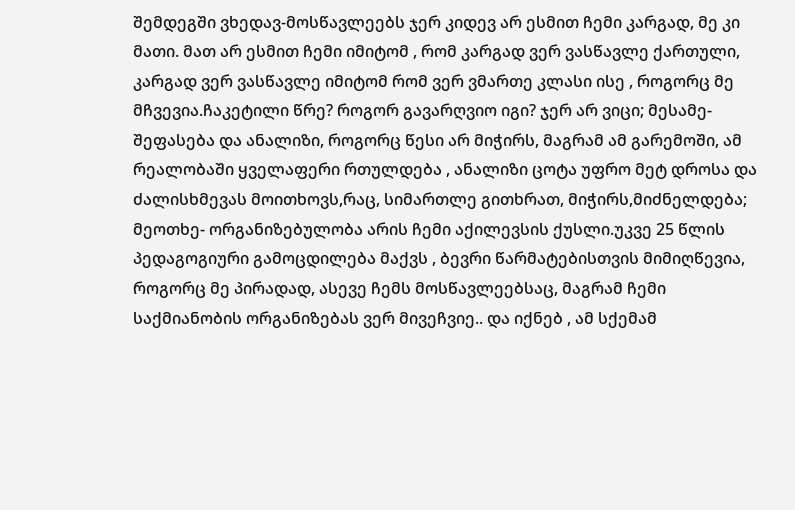შემდეგში ვხედავ-მოსწავლეებს ჯერ კიდევ არ ესმით ჩემი კარგად, მე კი მათი. მათ არ ესმით ჩემი იმიტომ , რომ კარგად ვერ ვასწავლე ქართული, კარგად ვერ ვასწავლე იმიტომ რომ ვერ ვმართე კლასი ისე , როგორც მე მჩვევია.ჩაკეტილი წრე? როგორ გავარღვიო იგი? ჯერ არ ვიცი; მესამე- შეფასება და ანალიზი, როგორც წესი არ მიჭირს, მაგრამ ამ გარემოში, ამ რეალობაში ყველაფერი რთულდება , ანალიზი ცოტა უფრო მეტ დროსა და ძალისხმევას მოითხოვს,რაც, სიმართლე გითხრათ, მიჭირს,მიძნელდება; მეოთხე- ორგანიზებულობა არის ჩემი აქილევსის ქუსლი.უკვე 25 წლის პედაგოგიური გამოცდილება მაქვს , ბევრი წარმატებისთვის მიმიღწევია, როგორც მე პირადად, ასევე ჩემს მოსწავლეებსაც, მაგრამ ჩემი საქმიანობის ორგანიზებას ვერ მივეჩვიე.. და იქნებ , ამ სქემამ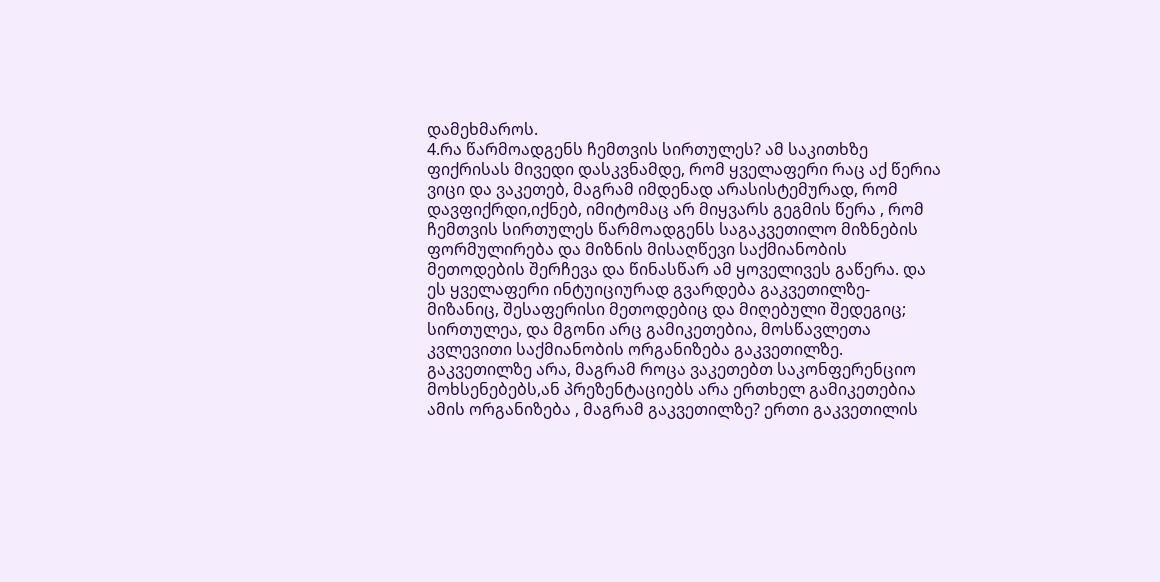დამეხმაროს.
4.რა წარმოადგენს ჩემთვის სირთულეს? ამ საკითხზე ფიქრისას მივედი დასკვნამდე, რომ ყველაფერი რაც აქ წერია ვიცი და ვაკეთებ, მაგრამ იმდენად არასისტემურად, რომ დავფიქრდი,იქნებ, იმიტომაც არ მიყვარს გეგმის წერა , რომ ჩემთვის სირთულეს წარმოადგენს საგაკვეთილო მიზნების ფორმულირება და მიზნის მისაღწევი საქმიანობის მეთოდების შერჩევა და წინასწარ ამ ყოველივეს გაწერა. და ეს ყველაფერი ინტუიციურად გვარდება გაკვეთილზე- მიზანიც, შესაფერისი მეთოდებიც და მიღებული შედეგიც; სირთულეა, და მგონი არც გამიკეთებია, მოსწავლეთა კვლევითი საქმიანობის ორგანიზება გაკვეთილზე. გაკვეთილზე არა, მაგრამ როცა ვაკეთებთ საკონფერენციო მოხსენებებს,ან პრეზენტაციებს არა ერთხელ გამიკეთებია ამის ორგანიზება , მაგრამ გაკვეთილზე? ერთი გაკვეთილის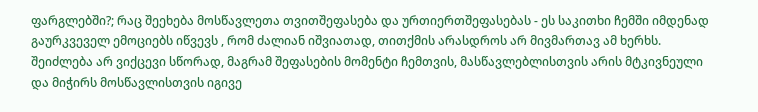ფარგლებში?; რაც შეეხება მოსწავლეთა თვითშეფასება და ურთიერთშეფასებას - ეს საკითხი ჩემში იმდენად გაურკვეველ ემოციებს იწვევს , რომ ძალიან იშვიათად, თითქმის არასდროს არ მივმართავ ამ ხერხს. შეიძლება არ ვიქცევი სწორად, მაგრამ შეფასების მომენტი ჩემთვის, მასწავლებლისთვის არის მტკივნეული და მიჭირს მოსწავლისთვის იგივე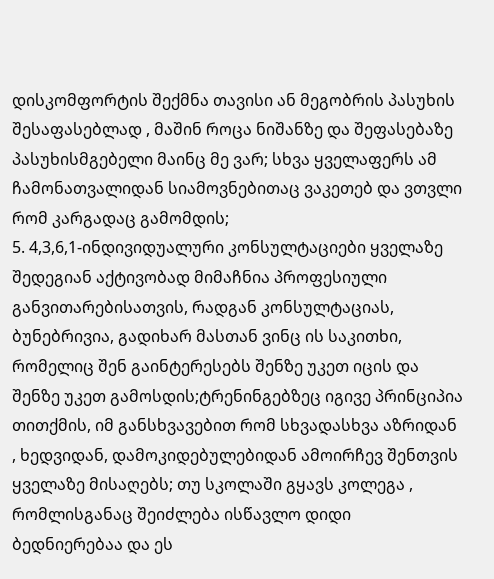დისკომფორტის შექმნა თავისი ან მეგობრის პასუხის შესაფასებლად , მაშინ როცა ნიშანზე და შეფასებაზე პასუხისმგებელი მაინც მე ვარ; სხვა ყველაფერს ამ ჩამონათვალიდან სიამოვნებითაც ვაკეთებ და ვთვლი რომ კარგადაც გამომდის;
5. 4,3,6,1-ინდივიდუალური კონსულტაციები ყველაზე შედეგიან აქტივობად მიმაჩნია პროფესიული განვითარებისათვის, რადგან კონსულტაციას, ბუნებრივია, გადიხარ მასთან ვინც ის საკითხი, რომელიც შენ გაინტერესებს შენზე უკეთ იცის და შენზე უკეთ გამოსდის;ტრენინგებზეც იგივე პრინციპია თითქმის, იმ განსხვავებით რომ სხვადასხვა აზრიდან , ხედვიდან, დამოკიდებულებიდან ამოირჩევ შენთვის ყველაზე მისაღებს; თუ სკოლაში გყავს კოლეგა , რომლისგანაც შეიძლება ისწავლო დიდი ბედნიერებაა და ეს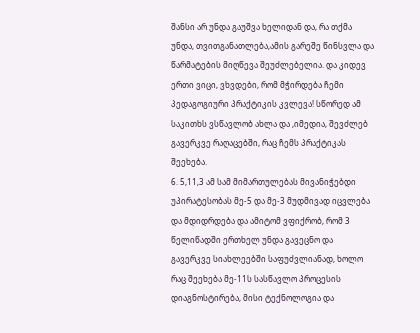შანსი არ უნდა გაუშვა ხელიდან და, რა თქმა უნდა, თვითგანათლება,ამის გარეშე წინსვლა და წარმატების მიღწევა შეუძლებელია. და კიდევ ერთი ვიცი, ვხვდები, რომ მჭირდება ჩემი პედაგოგიური პრაქტიკის კვლევა! სწორედ ამ საკითხს ვსწავლობ ახლა და ,იმედია, შევძლებ გავერკვე რაღაცებში, რაც ჩემს პრაქტიკას შეეხება.
6. 5,11,3 ამ სამ მიმართულებას მივანიჭებდი უპირატესობას მე-5 და მე-3 მუდმივად იცვლება და მდიდრდება და ამიტომ ვფიქრობ, რომ 3 წელიწადში ერთხელ უნდა გავეცნო და გავერკვე სიახლეებში საფუძვლიანად, ხოლო რაც შეეხება მე-11ს სასწავლო პროცესის დიაგნოსტირება, მისი ტექნოლოგია და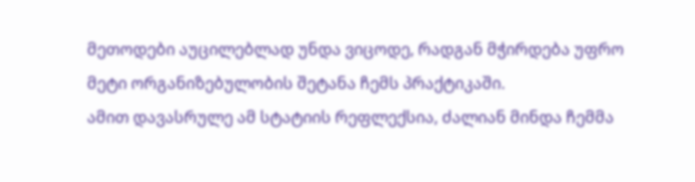მეთოდები აუცილებლად უნდა ვიცოდე, რადგან მჭირდება უფრო მეტი ორგანიზებულობის შეტანა ჩემს პრაქტიკაში.
ამით დავასრულე ამ სტატიის რეფლექსია, ძალიან მინდა ჩემმა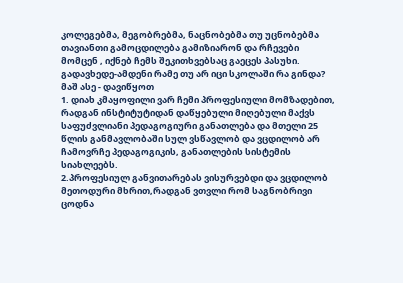კოლეგებმა, მეგობრებმა, ნაცნობებმა თუ უცნობებმა თავიანთი გამოცდილება გამიზიარონ და რჩევები მომცენ , იქნებ ჩემს შეკითხვებსაც გაეცეს პასუხი.
გადავხედე-ამდენი რამე თუ არ იცი სკოლაში რა გინდა?
მაშ ასე - დავიწყოთ
1. დიახ კმაყოფილი ვარ ჩემი პროფესიული მომზადებით, რადგან ინსტიტუტიდან დაწყებული მიღებული მაქვს საფუძვლიანი პედაგოგიური განათლება და მთელი 25 წლის განმავლობაში სულ ვსწავლობ და ვცდილობ არ ჩამოვრჩე პედაგოგიკის, განათლების სისტემის სიახლეებს.
2.პროფესიულ განვითარებას ვისურვებდი და ვცდილობ მეთოდური მხრით,რადგან ვთვლი რომ საგნობრივი ცოდნა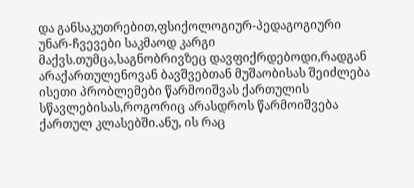და განსაკუთრებით,ფსიქოლოგიურ-პედაგოგიური უნარ-ჩვევები საკმაოდ კარგი მაქვს.თუმცა,საგნობრივზეც დავფიქრდებოდი,რადგან არაქართულენოვან ბავშვებთან მუშაობისას შეიძლება ისეთი პრობლემები წარმოიშვას ქართულის სწავლებისას,როგორიც არასდროს წარმოიშვება ქართულ კლასებში.ანუ, ის რაც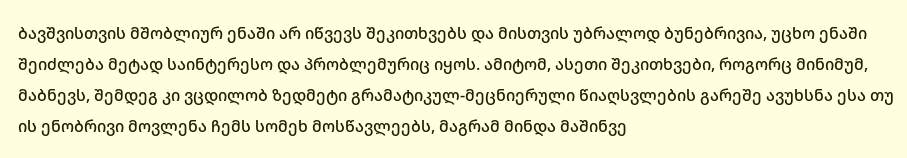ბავშვისთვის მშობლიურ ენაში არ იწვევს შეკითხვებს და მისთვის უბრალოდ ბუნებრივია, უცხო ენაში შეიძლება მეტად საინტერესო და პრობლემურიც იყოს. ამიტომ, ასეთი შეკითხვები, როგორც მინიმუმ, მაბნევს, შემდეგ კი ვცდილობ ზედმეტი გრამატიკულ-მეცნიერული წიაღსვლების გარეშე ავუხსნა ესა თუ ის ენობრივი მოვლენა ჩემს სომეხ მოსწავლეებს, მაგრამ მინდა მაშინვე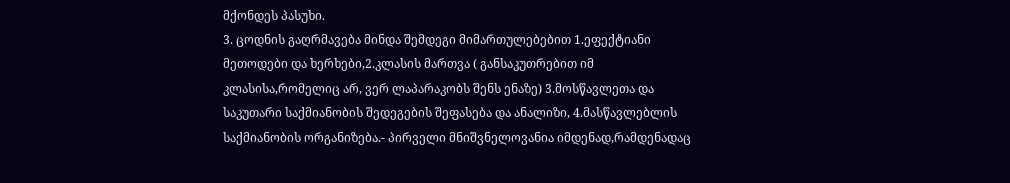მქონდეს პასუხი.
3. ცოდნის გაღრმავება მინდა შემდეგი მიმართულებებით 1.ეფექტიანი მეთოდები და ხერხები,2.კლასის მართვა ( განსაკუთრებით იმ კლასისა,რომელიც არ, ვერ ლაპარაკობს შენს ენაზე) 3.მოსწავლეთა და საკუთარი საქმიანობის შედეგების შეფასება და ანალიზი, 4.მასწავლებლის საქმიანობის ორგანიზება.- პირველი მნიშვნელოვანია იმდენად,რამდენადაც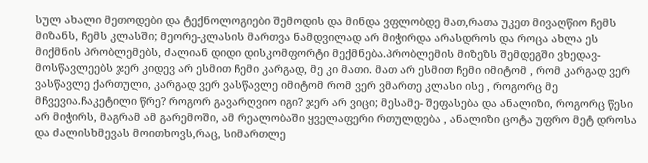სულ ახალი მეთოდები და ტექნოლოგიები შემოდის და მინდა ვფლობდე მათ,რათა უკეთ მივაღწიო ჩემს მიზანს, ჩემს კლასში; მეორე-კლასის მართვა ნამდვილად არ მიჭირდა არასდროს და როცა ახლა ეს მიქმნის პრობლემებს, ძალიან დიდი დისკომფორტი მექმნება.პრობლემის მიზეზს შემდეგში ვხედავ-მოსწავლეებს ჯერ კიდევ არ ესმით ჩემი კარგად, მე კი მათი. მათ არ ესმით ჩემი იმიტომ , რომ კარგად ვერ ვასწავლე ქართული, კარგად ვერ ვასწავლე იმიტომ რომ ვერ ვმართე კლასი ისე , როგორც მე მჩვევია.ჩაკეტილი წრე? როგორ გავარღვიო იგი? ჯერ არ ვიცი; მესამე- შეფასება და ანალიზი, როგორც წესი არ მიჭირს, მაგრამ ამ გარემოში, ამ რეალობაში ყველაფერი რთულდება , ანალიზი ცოტა უფრო მეტ დროსა და ძალისხმევას მოითხოვს,რაც, სიმართლე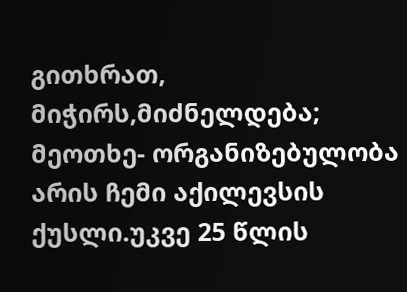გითხრათ, მიჭირს,მიძნელდება; მეოთხე- ორგანიზებულობა არის ჩემი აქილევსის ქუსლი.უკვე 25 წლის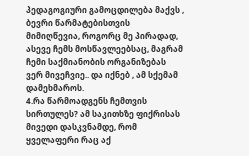პედაგოგიური გამოცდილება მაქვს , ბევრი წარმატებისთვის მიმიღწევია, როგორც მე პირადად, ასევე ჩემს მოსწავლეებსაც, მაგრამ ჩემი საქმიანობის ორგანიზებას ვერ მივეჩვიე.. და იქნებ , ამ სქემამ დამეხმაროს.
4.რა წარმოადგენს ჩემთვის სირთულეს? ამ საკითხზე ფიქრისას მივედი დასკვნამდე, რომ ყველაფერი რაც აქ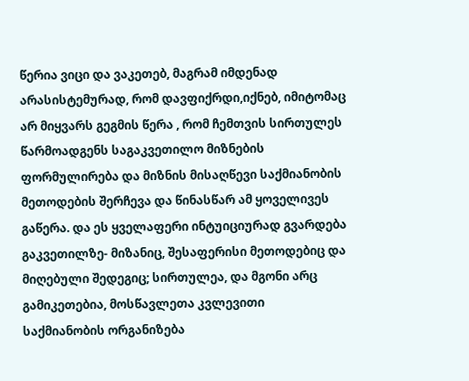წერია ვიცი და ვაკეთებ, მაგრამ იმდენად არასისტემურად, რომ დავფიქრდი,იქნებ, იმიტომაც არ მიყვარს გეგმის წერა , რომ ჩემთვის სირთულეს წარმოადგენს საგაკვეთილო მიზნების ფორმულირება და მიზნის მისაღწევი საქმიანობის მეთოდების შერჩევა და წინასწარ ამ ყოველივეს გაწერა. და ეს ყველაფერი ინტუიციურად გვარდება გაკვეთილზე- მიზანიც, შესაფერისი მეთოდებიც და მიღებული შედეგიც; სირთულეა, და მგონი არც გამიკეთებია, მოსწავლეთა კვლევითი საქმიანობის ორგანიზება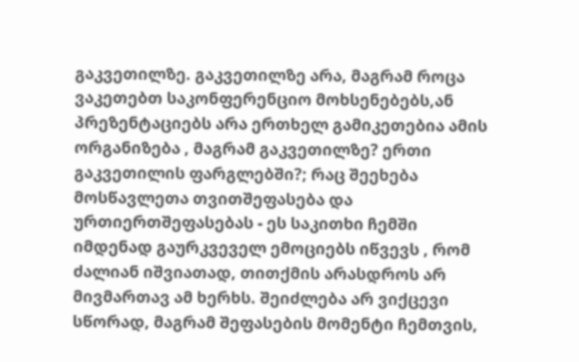გაკვეთილზე. გაკვეთილზე არა, მაგრამ როცა ვაკეთებთ საკონფერენციო მოხსენებებს,ან პრეზენტაციებს არა ერთხელ გამიკეთებია ამის ორგანიზება , მაგრამ გაკვეთილზე? ერთი გაკვეთილის ფარგლებში?; რაც შეეხება მოსწავლეთა თვითშეფასება და ურთიერთშეფასებას - ეს საკითხი ჩემში იმდენად გაურკვეველ ემოციებს იწვევს , რომ ძალიან იშვიათად, თითქმის არასდროს არ მივმართავ ამ ხერხს. შეიძლება არ ვიქცევი სწორად, მაგრამ შეფასების მომენტი ჩემთვის,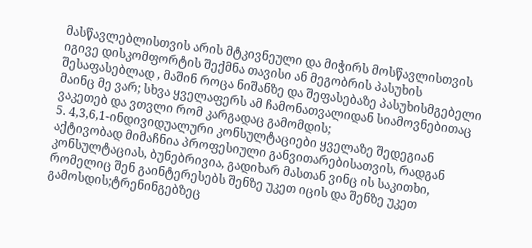მასწავლებლისთვის არის მტკივნეული და მიჭირს მოსწავლისთვის იგივე დისკომფორტის შექმნა თავისი ან მეგობრის პასუხის შესაფასებლად , მაშინ როცა ნიშანზე და შეფასებაზე პასუხისმგებელი მაინც მე ვარ; სხვა ყველაფერს ამ ჩამონათვალიდან სიამოვნებითაც ვაკეთებ და ვთვლი რომ კარგადაც გამომდის;
5. 4,3,6,1-ინდივიდუალური კონსულტაციები ყველაზე შედეგიან აქტივობად მიმაჩნია პროფესიული განვითარებისათვის, რადგან კონსულტაციას, ბუნებრივია, გადიხარ მასთან ვინც ის საკითხი, რომელიც შენ გაინტერესებს შენზე უკეთ იცის და შენზე უკეთ გამოსდის;ტრენინგებზეც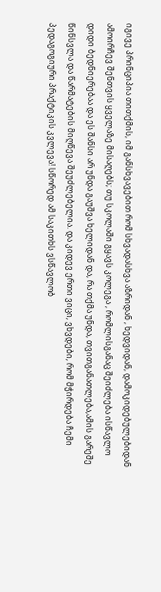იგივე პრინციპია თითქმის, იმ განსხვავებით რომ სხვადასხვა აზრიდან , ხედვიდან, დამოკიდებულებიდან ამოირჩევ შენთვის ყველაზე მისაღებს; თუ სკოლაში გყავს კოლეგა , რომლისგანაც შეიძლება ისწავლო დიდი ბედნიერებაა და ეს შანსი არ უნდა გაუშვა ხელიდან და, რა თქმა უნდა, თვითგანათლება,ამის გარეშე წინსვლა და წარმატების მიღწევა შეუძლებელია. და კიდევ ერთი ვიცი, ვხვდები, რომ მჭირდება ჩემი პედაგოგიური პრაქტიკის კვლევა! სწორედ ამ საკითხს ვსწავლობ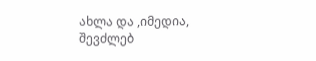ახლა და ,იმედია, შევძლებ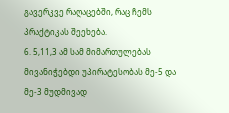გავერკვე რაღაცებში, რაც ჩემს პრაქტიკას შეეხება.
6. 5,11,3 ამ სამ მიმართულებას მივანიჭებდი უპირატესობას მე-5 და მე-3 მუდმივად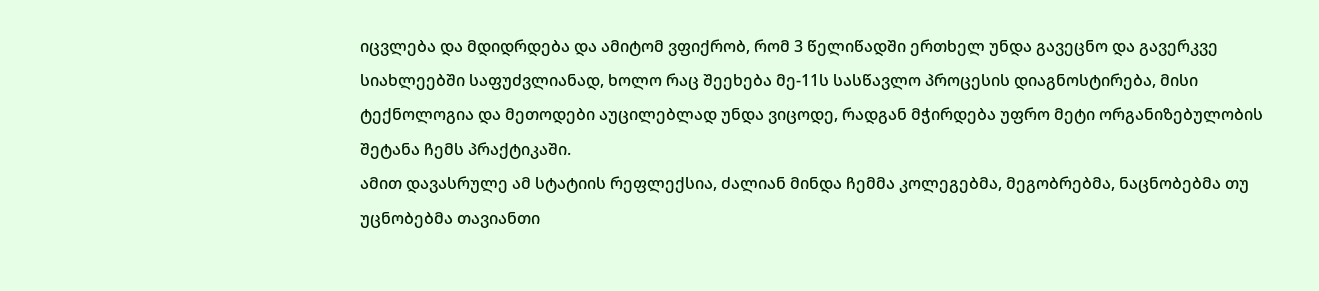იცვლება და მდიდრდება და ამიტომ ვფიქრობ, რომ 3 წელიწადში ერთხელ უნდა გავეცნო და გავერკვე სიახლეებში საფუძვლიანად, ხოლო რაც შეეხება მე-11ს სასწავლო პროცესის დიაგნოსტირება, მისი ტექნოლოგია და მეთოდები აუცილებლად უნდა ვიცოდე, რადგან მჭირდება უფრო მეტი ორგანიზებულობის შეტანა ჩემს პრაქტიკაში.
ამით დავასრულე ამ სტატიის რეფლექსია, ძალიან მინდა ჩემმა კოლეგებმა, მეგობრებმა, ნაცნობებმა თუ უცნობებმა თავიანთი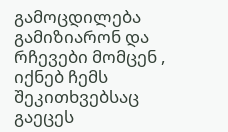გამოცდილება გამიზიარონ და რჩევები მომცენ , იქნებ ჩემს შეკითხვებსაც გაეცეს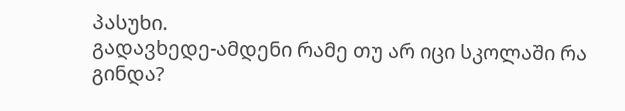პასუხი.
გადავხედე-ამდენი რამე თუ არ იცი სკოლაში რა გინდა?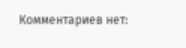Комментариев нет: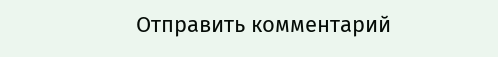Отправить комментарий